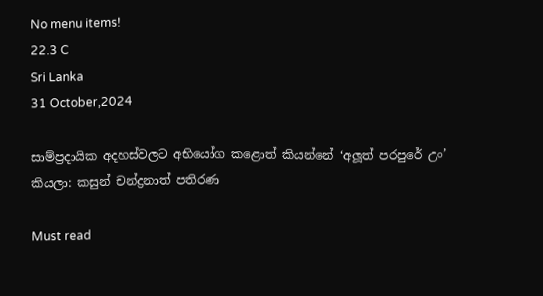No menu items!
22.3 C
Sri Lanka
31 October,2024

සාම්ප්‍රදායික අදහස්වලට අභියෝග කළොත් කියන්නේ ‘අලූ‍ත් පරපුරේ උං’ කියලා: කසුන් චන්ද්‍රනාත් පතිරණ

Must read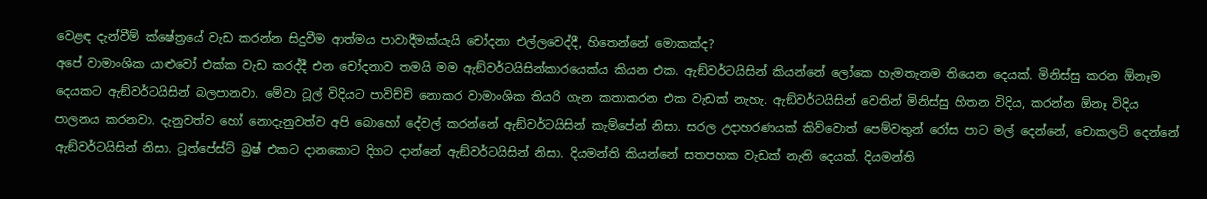වෙළඳ දැන්වීම් ක්ෂේත්‍රයේ වැඩ කරන්න සිදුවීම ආත්මය පාවාදීමක්යැයි චෝදනා එල්ලවෙද්දී, හිතෙන්නේ මොකක්ද?
අපේ වාමාංශික යාළුවෝ එක්ක වැඩ කරද්දී එන චෝදනාව තමයි මම ඇඞ්වර්ටයිසින්කාරයෙක්ය කියන එක. ඇඞ්වර්ටයිසින් කියන්නේ ලෝකෙ හැමතැනම තියෙන දෙයක්. මිනිස්සු කරන ඕනෑම දෙයකට ඇඞ්වර්ටයිසින් බලපානවා. මේවා ටූල් විදියට පාවිච්චි නොකර වාමාංශික තියරි ගැන කතාකරන එක වැඩක් නැහැ. ඇඞ්වර්ටයිසින් වෙතින් මිනිස්සු හිතන විදිය, කරන්න ඕනෑ විදිය පාලනය කරනවා. දැනුවත්ව හෝ නොදැනුවත්ව අපි බොහෝ දේවල් කරන්නේ ඇඞ්වර්ටයිසින් කැම්පේන් නිසා. සරල උදාහරණයක් කිව්වොත් පෙම්වතුන් රෝස පාට මල් දෙන්නේ, චොකලට් දෙන්නේ ඇඞ්වර්ටයිසින් නිසා. ටූත්පේස්ට් බ්‍රෂ් එකට දානකොට දිගට දාන්නේ ඇඞ්වර්ටයිසින් නිසා. දියමන්ති කියන්නේ සතපහක වැඩක් නැති දෙයක්. දියමන්ති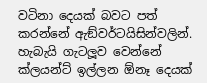වටිනා දෙයක් බවට පත් කරන්නේ ඇඞ්වර්ටයිසින්වලින්. හැබැයි ගැටලූ‍ව වෙන්නේ ක්ලයන්ට් ඉල්ලන ඕනෑ දෙයක්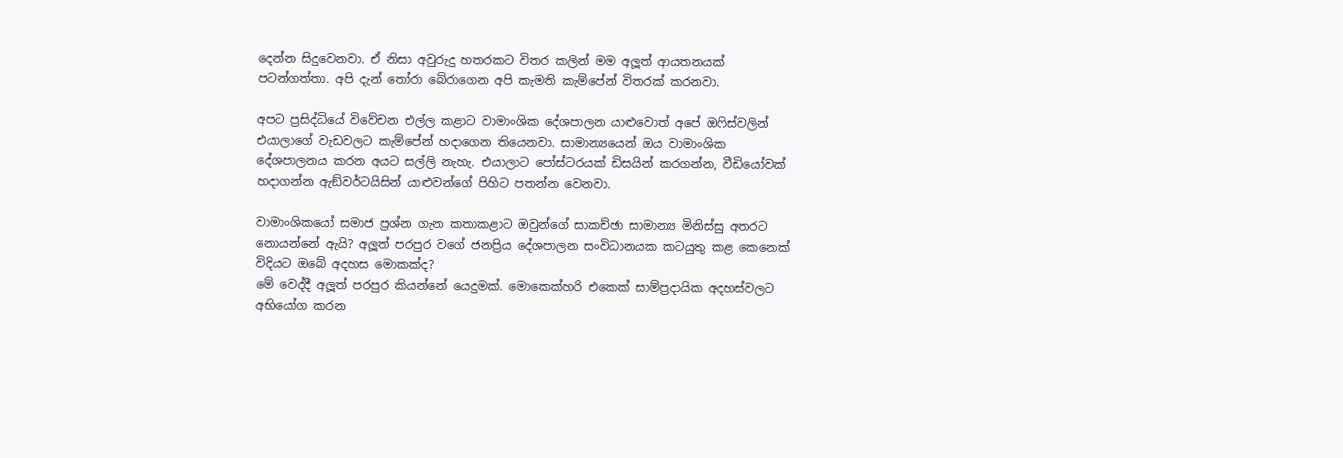දෙන්න සිදුවෙනවා. ඒ නිසා අවුරුදු හතරකට විතර කලින් මම අලූ‍ත් ආයතනයක් පටන්ගත්තා. අපි දැන් තෝරා බේරාගෙන අපි කැමති කැම්පේන් විතරක් කරනවා.

අපට ප්‍රසිද්ධියේ විවේචන එල්ල කළාට වාමාංශික දේශපාලන යාළුවොත් අපේ ඔෆිස්වලින් එයාලාගේ වැඩවලට කැම්පේන් හදාගෙන තියෙනවා. සාමාන්‍යයෙන් ඔය වාමාංශික දේශපාලනය කරන අයට සල්ලි නැහැ. එයාලාට පෝස්ටරයක් ඩිසයින් කරගන්න, වීඩියෝවක් හදාගන්න ඇඞ්වර්ටයිසින් යාළුවන්ගේ පිහිට පතන්න වෙනවා.

වාමාංශිකයෝ සමාජ ප්‍රශ්න ගැන කතාකළාට ඔවුන්ගේ සාකච්ඡා සාමාන්‍ය මිනිස්සු අතරට නොයන්නේ ඇයි? අලූ‍ත් පරපුර වගේ ජනප්‍රිය දේශපාලන සංවිධානයක කටයුතු කළ කෙනෙක් විදියට ඔබේ අදහස මොකක්ද?
මේ වෙද්දී අලූ‍ත් පරපුර කියන්නේ යෙදුමක්. මොකෙක්හරි එකෙක් සාම්ප්‍රදායික අදහස්වලට අභියෝග කරන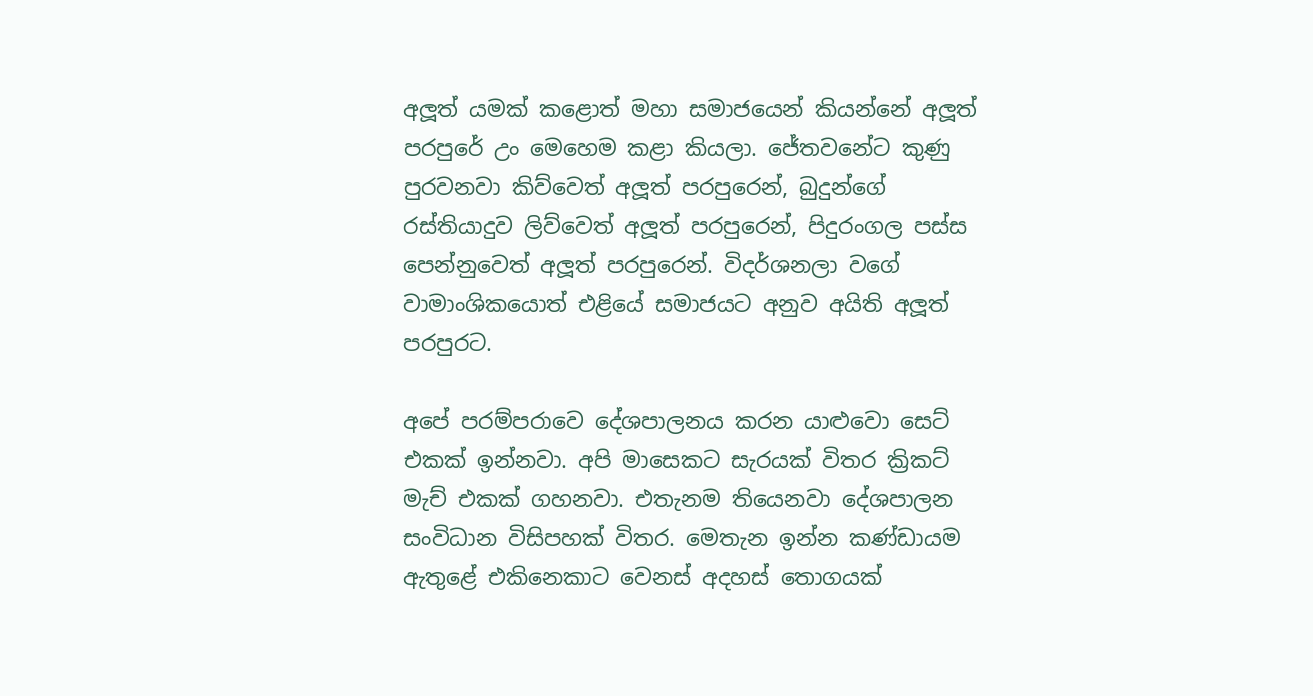අලූ‍ත් යමක් කළොත් මහා සමාජයෙන් කියන්නේ අලූ‍ත් පරපුරේ උං මෙහෙම කළා කියලා. ජේතවනේට කුණු පුරවනවා කිව්වෙත් අලූ‍ත් පරපුරෙන්, බුදුන්ගේ රස්තියාදුව ලිව්වෙත් අලූ‍ත් පරපුරෙන්, පිදුරංගල පස්ස පෙන්නුවෙත් අලූ‍ත් පරපුරෙන්. විදර්ශනලා වගේ වාමාංශිකයොත් එළියේ සමාජයට අනුව අයිති අලූ‍ත් පරපුරට.

අපේ පරම්පරාවෙ දේශපාලනය කරන යාළුවො සෙට් එකක් ඉන්නවා. අපි මාසෙකට සැරයක් විතර ක්‍රිකට් මැච් එකක් ගහනවා. එතැනම තියෙනවා දේශපාලන සංවිධාන විසිපහක් විතර. මෙතැන ඉන්න කණ්ඩායම ඇතුළේ එකිනෙකාට වෙනස් අදහස් තොගයක්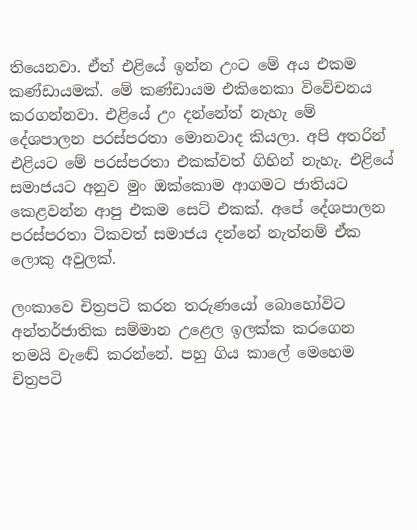තියෙනවා. ඒත් එළියේ ඉන්න උංට මේ අය එකම කණ්ඩායමක්. මේ කණ්ඩායම එකිනෙකා විවේචනය කරගන්නවා. එළියේ උං දන්නේත් නැහැ මේ දේශපාලන පරස්පරතා මොනවාද කියලා. අපි අතරින් එළියට මේ පරස්පරතා එකක්වත් ගිහින් නැහැ. එළියේ සමාජයට අනුව මුං ඔක්කොම ආගමට ජාතියට කෙළවන්න ආපු එකම සෙට් එකක්. අපේ දේශපාලන පරස්පරතා ටිකවත් සමාජය දන්නේ නැත්නම් ඒක ලොකු අවුලක්.

ලංකාවෙ චිත්‍රපටි කරන තරුණයෝ බොහෝවිට අන්තර්ජාතික සම්මාන උළෙල ඉලක්ක කරගෙන තමයි වැඬේ කරන්නේ. පහු ගිය කාලේ මෙහෙම චිත්‍රපටි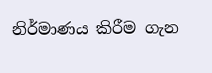නිර්මාණය කිරීම ගැන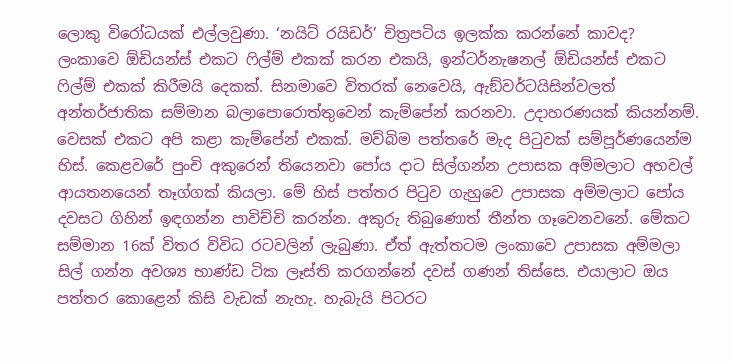ලොකු විරෝධයක් එල්ලවුණා. ‘නයිට් රයිඩර්’ චිත්‍රපටිය ඉලක්ක කරන්නේ කාවද?
ලංකාවෙ ඕඩියන්ස් එකට ෆිල්ම් එකක් කරන එකයි, ඉන්ටර්නැෂනල් ඕඩියන්ස් එකට ෆිල්ම් එකක් කිරීමයි දෙකක්. සිනමාවෙ විතරක් නෙවෙයි, ඇඞ්වර්ටයිසින්වලත් අන්තර්ජාතික සම්මාන බලාපොරොත්තුවෙන් කැම්පේන් කරනවා. උදාහරණයක් කියන්නම්. වෙසක් එකට අපි කළා කැම්පේන් එකක්. මව්බිම පත්තරේ මැද පිටුවක් සම්පූර්ණයෙන්ම හිස්. කෙළවරේ පුංචි අකුරෙන් තියෙනවා පෝය දාට සිල්ගන්න උපාසක අම්මලාට අහවල් ආයතනයෙන් තෑග්ගක් කියලා. මේ හිස් පත්තර පිටුව ගැහුවෙ උපාසක අම්මලාට පෝය දවසට ගිහින් ඉඳගන්න පාවිච්චි කරන්න. අකුරු තිබුණොත් තීන්ත ගෑවෙනවනේ. මේකට සම්මාන 16ක් විතර විවිධ රටවලින් ලැබුණා. ඒත් ඇත්තටම ලංකාවෙ උපාසක අම්මලා සිල් ගන්න අවශ්‍ය භාණ්ඩ ටික ලෑස්ති කරගන්නේ දවස් ගණන් තිස්සෙ. එයාලාට ඔය පත්තර කොළෙන් කිසි වැඩක් නැහැ. හැබැයි පිටරට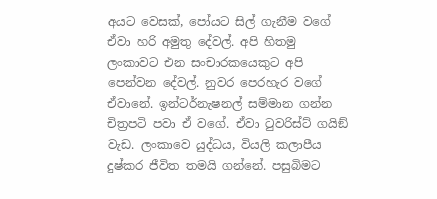අයට වෙසක්, පෝයට සිල් ගැනීම වගේ ඒවා හරි අමුතු දේවල්. අපි හිතමු ලංකාවට එන සංචාරකයෙකුට අපි පෙන්වන දේවල්. නුවර පෙරහැර වගේ ඒවානේ. ඉන්ටර්නැෂනල් සම්මාන ගන්න චිත්‍රපටි පවා ඒ වගේ. ඒවා ටුවරිස්ට් ගයිඞ් වැඩ. ලංකාවෙ යුද්ධය, වියලි කලාපීය දුෂ්කර ජීවිත තමයි ගන්නේ. පසුබිමට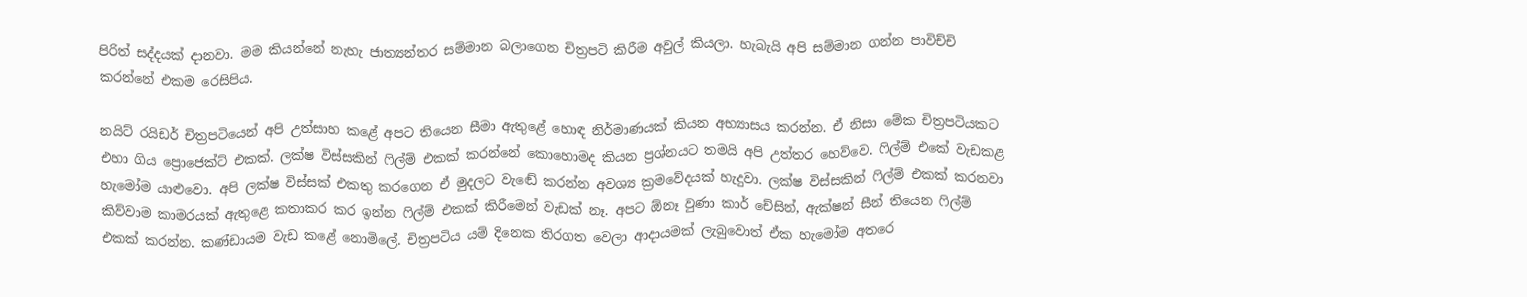පිරිත් සද්දයක් දානවා. මම කියන්නේ නැහැ ජාත්‍යන්තර සම්මාන බලාගෙන චිත්‍රපටි කිරීම අවුල් කියලා. හැබැයි අපි සම්මාන ගන්න පාවිච්චි කරන්නේ එකම රෙසිපිය.

නයිට් රයිඩර් චිත්‍රපටියෙන් අපි උත්සාහ කළේ අපට තියෙන සීමා ඇතුළේ හොඳ නිර්මාණයක් කියන අභ්‍යාසය කරන්න. ඒ නිසා මේක චිත්‍රපටියකට එහා ගිය ප්‍රොජෙක්ට් එකක්. ලක්ෂ විස්සකින් ෆිල්ම් එකක් කරන්නේ කොහොමද කියන ප්‍රශ්නයට තමයි අපි උත්තර හෙව්වෙ. ෆිල්ම් එකේ වැඩකළ හැමෝම යාළුවො. අපි ලක්ෂ විස්සක් එකතු කරගෙන ඒ මුදලට වැඬේ කරන්න අවශ්‍ය ක්‍රමවේදයක් හැදුවා. ලක්ෂ විස්සකින් ෆිල්ම් එකක් කරනවා කිව්වාම කාමරයක් ඇතුළෙ කතාකර කර ඉන්න ෆිල්ම් එකක් කිරීමෙන් වැඩක් නෑ. අපට ඕනෑ වුණා කාර් චේසින්, ඇක්ෂන් සීන් තියෙන ෆිල්ම් එකක් කරන්න. කණ්ඩායම වැඩ කළේ නොමිලේ. චිත්‍රපටිය යම් දිනෙක තිරගත වෙලා ආදායමක් ලැබුවොත් ඒක හැමෝම අතරෙ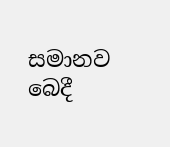සමානව බෙදී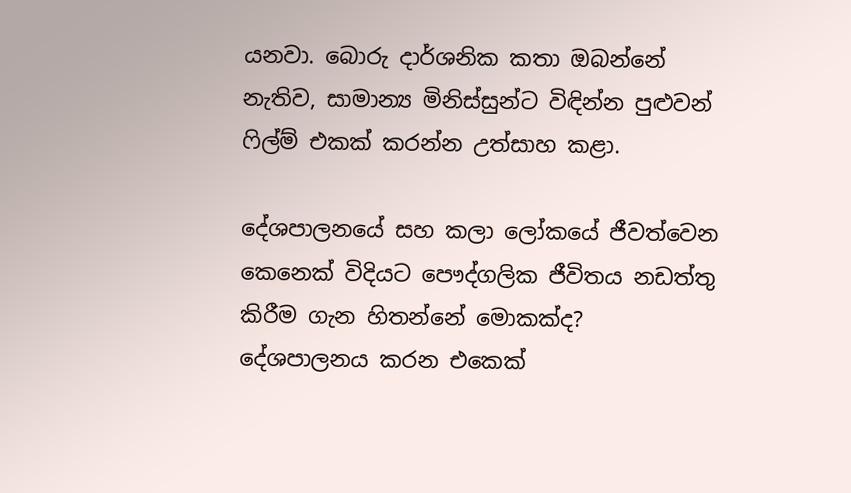යනවා. බොරු දාර්ශනික කතා ඔබන්නේ නැතිව, සාමාන්‍ය මිනිස්සුන්ට විඳින්න පුළුවන් ෆිල්ම් එකක් කරන්න උත්සාහ කළා.

දේශපාලනයේ සහ කලා ලෝකයේ ජීවත්වෙන කෙනෙක් විදියට පෞද්ගලික ජීවිතය නඩත්තු කිරීම ගැන හිතන්නේ මොකක්ද?
දේශපාලනය කරන එකෙක්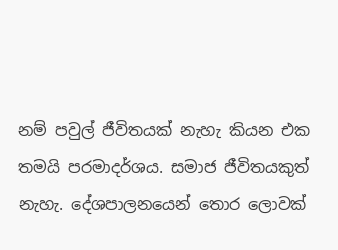නම් පවුල් ජීවිතයක් නැහැ කියන එක තමයි පරමාදර්ශය. සමාජ ජීවිතයකුත් නැහැ. දේශපාලනයෙන් තොර ලොවක්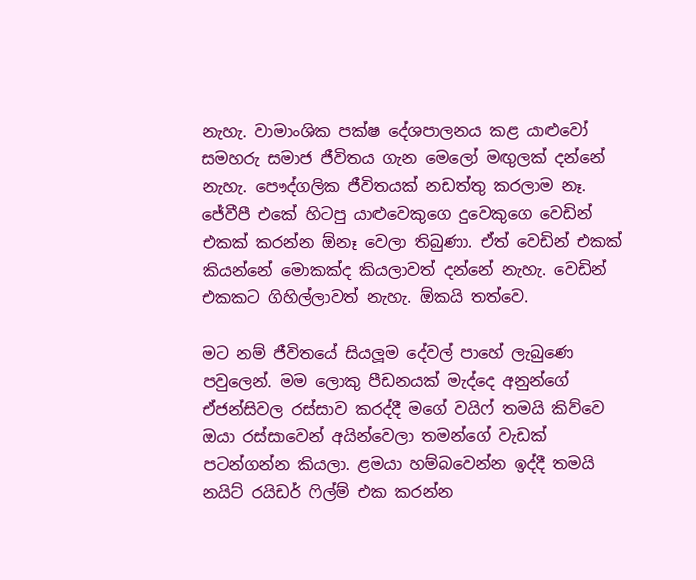නැහැ. වාමාංශික පක්ෂ දේශපාලනය කළ යාළුවෝ සමහරු සමාජ ජීවිතය ගැන මෙලෝ මඟු‍ලක් දන්නේ නැහැ. පෞද්ගලික ජීවිතයක් නඩත්තු කරලාම නෑ. ජේවීපී එකේ හිටපු යාළුවෙකුගෙ දුවෙකුගෙ වෙඩින් එකක් කරන්න ඕනෑ වෙලා තිබුණා. ඒත් වෙඩින් එකක් කියන්නේ මොකක්ද කියලාවත් දන්නේ නැහැ. වෙඩින් එකකට ගිහිල්ලාවත් නැහැ. ඕකයි තත්වෙ.

මට නම් ජීවිතයේ සියලූ‍ම දේවල් පාහේ ලැබුණෙ පවුලෙන්. මම ලොකු පීඩනයක් මැද්දෙ අනුන්ගේ ඒජන්සිවල රස්සාව කරද්දී මගේ වයිෆ් තමයි කිව්වෙ ඔයා රස්සාවෙන් අයින්වෙලා තමන්ගේ වැඩක් පටන්ගන්න කියලා. ළමයා හම්බවෙන්න ඉද්දී තමයි නයිට් රයිඩර් ෆිල්ම් එක කරන්න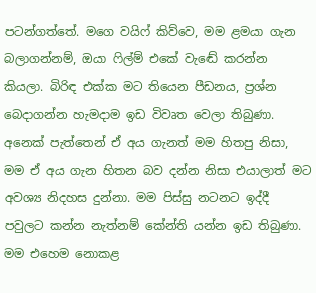පටන්ගත්තේ. මගෙ වයිෆ් කිව්වෙ, මම ළමයා ගැන බලාගන්නම්, ඔයා ෆිල්ම් එකේ වැඬේ කරන්න කියලා. බිරිඳ එක්ක මට තියෙන පීඩනය, ප්‍රශ්න බෙදාගන්න හැමදාම ඉඩ විවෘත වෙලා තිබුණා. අනෙක් පැත්තෙන් ඒ අය ගැනත් මම හිතපු නිසා, මම ඒ අය ගැන හිතන බව දන්න නිසා එයාලාත් මට අවශ්‍ය නිදහස දුන්නා. මම පිස්සු නටනට ඉද්දී පවුලට කන්න නැත්නම් කේන්ති යන්න ඉඩ තිබුණා. මම එහෙම නොකළ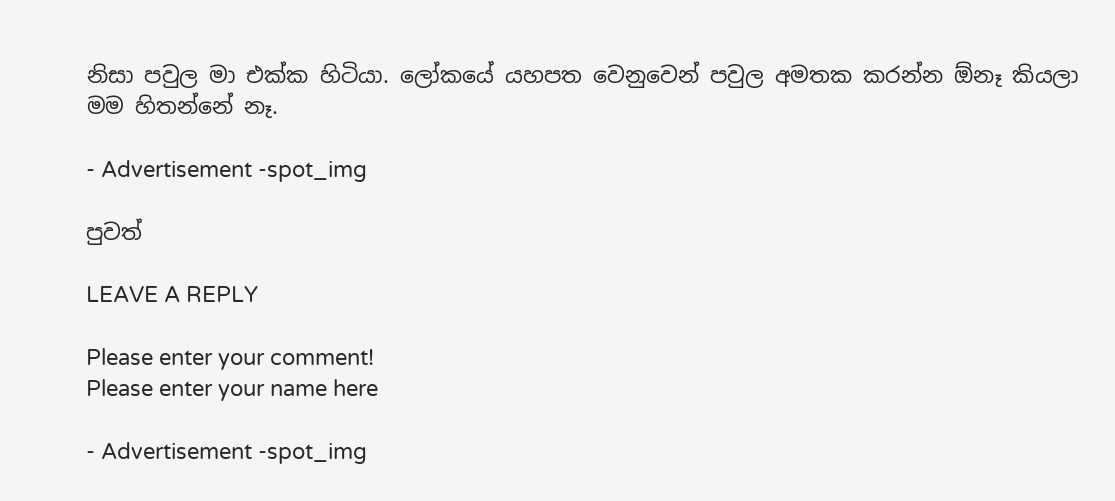නිසා පවුල මා එක්ක හිටියා. ලෝකයේ යහපත වෙනුවෙන් පවුල අමතක කරන්න ඕනෑ කියලා මම හිතන්නේ නෑ.

- Advertisement -spot_img

පුවත්

LEAVE A REPLY

Please enter your comment!
Please enter your name here

- Advertisement -spot_img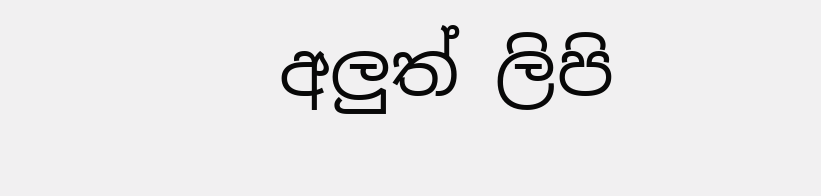අලුත් ලිපි